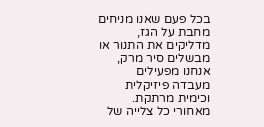בכל פעם שאנו מניחים מחבת על הגז, מדליקים את התנור או מבשלים סיר מרק, אנחנו מפעילים מעבדה פיזיקלית וכימית מרתקת. מאחורי כל צלייה של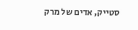סטייק, אדים של מרק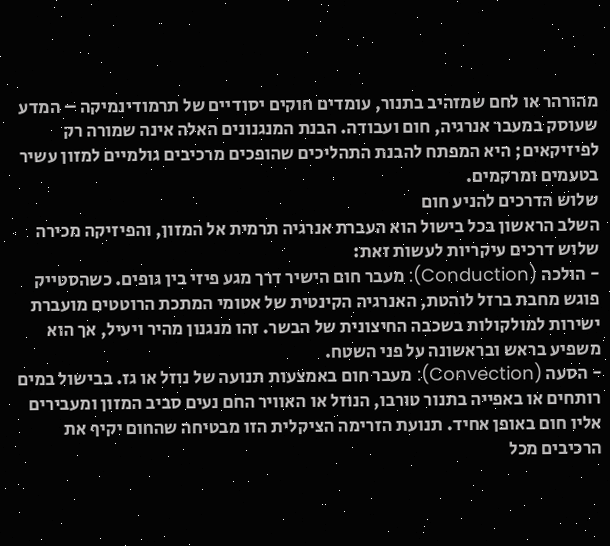מהורהר או לחם שמזהיב בתנור, עומדים חוקים יסודיים של תרמודינמיקה – המדע שעוסק במעבר אנרגיה, חום ועבודה. הבנת המנגנונים האלה אינה שמורה רק לפיזיקאים; היא המפתח להבנת התהליכים שהופכים מרכיבים גולמיים למזון עשיר בטעמים ומרקמים.
שלוש הדרכים להניע חום
השלב הראשון בכל בישול הוא העברת אנרגיה תרמית אל המזון, והפיזיקה מכירה שלוש דרכים עיקריות לעשות זאת:
- הולכה (Conduction): מעבר חום הישיר דרך מגע פיזי בין גופים. כשהסטייק פוגש מחבת ברזל לוהטת, האנרגיה הקינטית של אטומי המתכת הרוטטים מועברת ישירות למולקולות בשכבה החיצונית של הבשר. זהו מנגנון מהיר ויעיל, אך הוא משפיע בראש ובראשונה על פני השטח.
- הסעה (Convection): מעבר חום באמצעות תנועה של נוזל או גז. בבישול במים רותחים או באפייה בתנור טורבו, הנוזל או האוויר החם נעים סביב המזון ומעבירים אליו חום באופן אחיד. תנועת הזרימה הציקלית הזו מבטיחה שהחום יקיף את הרכיבים מכל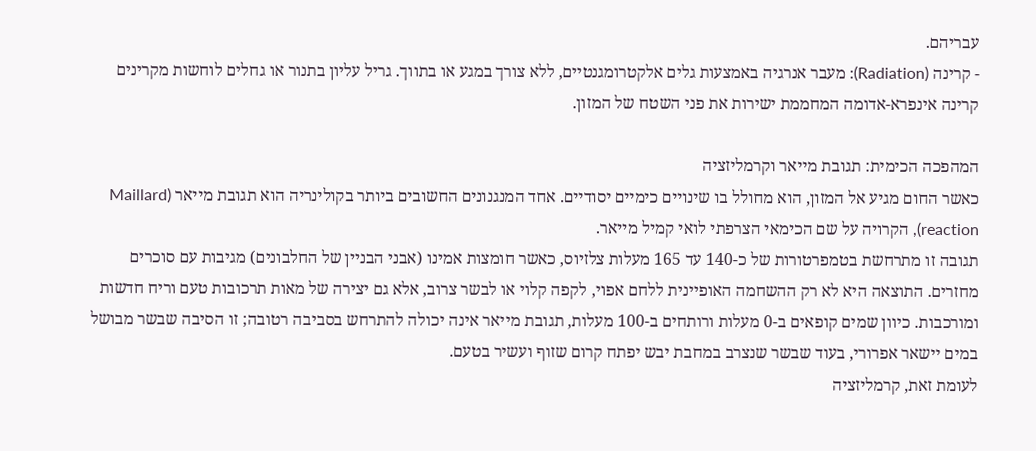עבריהם.
- קרינה (Radiation): מעבר אנרגיה באמצעות גלים אלקטרומגנטיים, ללא צורך במגע או בתווך. גריל עליון בתנור או גחלים לוחשות מקרינים קרינה אינפרא-אדומה המחממת ישירות את פני השטח של המזון.

המהפכה הכימית: תגובת מייאר וקרמליזציה
כאשר החום מגיע אל המזון, הוא מחולל בו שינויים כימיים יסודיים. אחד המנגנונים החשובים ביותר בקולינריה הוא תגובת מייאר (Maillard reaction), הקרויה על שם הכימאי הצרפתי לואי קמיל מייאר.
תגובה זו מתרחשת בטמפרטורות של כ-140 עד 165 מעלות צלזיוס, כאשר חומצות אמינו (אבני הבניין של החלבונים) מגיבות עם סוכרים מחזרים. התוצאה היא לא רק ההשחמה האופיינית ללחם אפוי, לקפה קלוי או לבשר צרוב, אלא גם יצירה של מאות תרכובות טעם וריח חדשות ומורכבות. כיוון שמים קופאים ב-0 מעלות ורותחים ב-100 מעלות, תגובת מייאר אינה יכולה להתרחש בסביבה רטובה; זו הסיבה שבשר מבושל במים יישאר אפרורי, בעוד שבשר שנצרב במחבת יבש יפתח קרום שזוף ועשיר בטעם.
לעומת זאת, קרמליזציה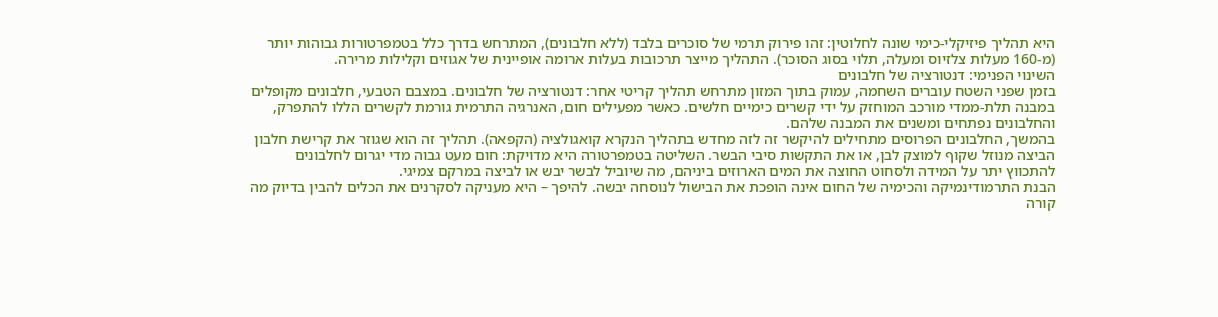היא תהליך פיזיקלי-כימי שונה לחלוטין: זהו פירוק תרמי של סוכרים בלבד (ללא חלבונים), המתרחש בדרך כלל בטמפרטורות גבוהות יותר (מ-160 מעלות צלזיוס ומעלה, תלוי בסוג הסוכר). התהליך מייצר תרכובות בעלות ארומה אופיינית של אגוזים וקלילות מרירה.
השינוי הפנימי: דנטורציה של חלבונים
בזמן שפני השטח עוברים השחמה, עמוק בתוך המזון מתרחש תהליך קריטי אחר: דנטורציה של חלבונים. במצבם הטבעי, חלבונים מקופלים במבנה תלת-ממדי מורכב המוחזק על ידי קשרים כימיים חלשים. כאשר מפעילים חום, האנרגיה התרמית גורמת לקשרים הללו להתפרק, והחלבונים נפתחים ומשנים את המבנה שלהם.
בהמשך, החלבונים הפרוסים מתחילים להיקשר זה לזה מחדש בתהליך הנקרא קואגולציה (הקפאה). תהליך זה הוא שגוזר את קרישת חלבון הביצה מנוזל שקוף למוצק לבן, או את התקשות סיבי הבשר. השליטה בטמפרטורה היא מדויקת: חום מעט גבוה מדי יגרום לחלבונים להתכווץ יתר על המידה ולסחוט החוצה את המים הארוזים ביניהם, מה שיוביל לבשר יבש או לביצה במרקם צמיגי.
הבנת התרמודינמיקה והכימיה של החום אינה הופכת את הבישול לנוסחה יבשה. להיפך – היא מעניקה לסקרנים את הכלים להבין בדיוק מה קורה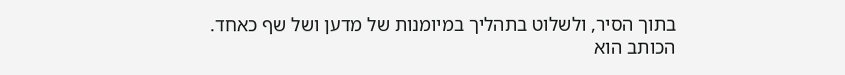בתוך הסיר, ולשלוט בתהליך במיומנות של מדען ושל שף כאחד.
הכותב הוא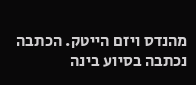מהנדס ויזם הייטק. הכתבה נכתבה בסיוע בינה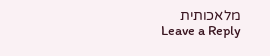מלאכותית
Leave a Reply